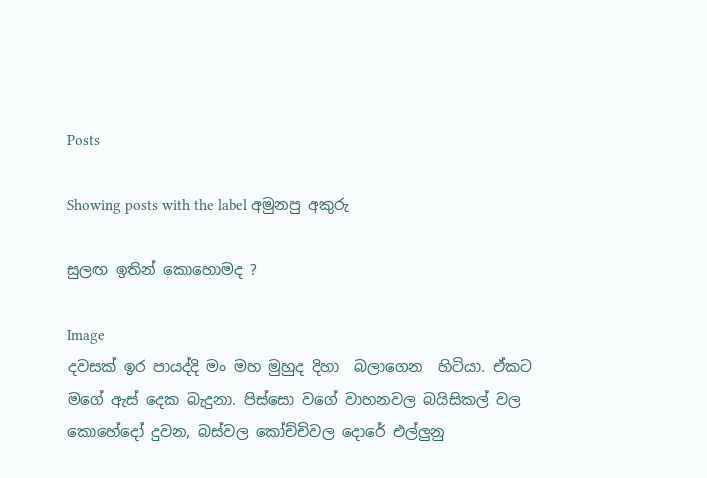Posts

Showing posts with the label අමුනපු අකුරු

සුලඟ ඉතින් කොහොමද ?

Image
දවසක් ඉර පායද්දි මං මහ මුහුද දිහා  බලාගෙන  හිටියා. ඒකට මගේ ඇස් දෙක බැදුනා. පිස්සො වගේ වාහනවල බයිසිකල් වල කොහේදෝ දුවන, බස්වල කෝච්චිවල දොරේ එල්ලුනු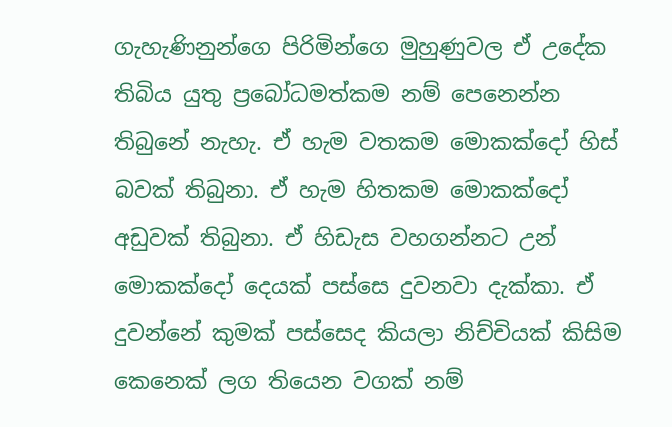ගැහැණිනුන්ගෙ පිරිමින්ගෙ මුහුණුවල ඒ උදේක තිබිය යුතු ප්‍රබෝධමත්කම නම් පෙනෙන්න තිබුනේ නැහැ. ඒ හැම වතකම මොකක්දෝ හිස් බවක් තිබුනා. ඒ හැම හිතකම මොකක්දෝ අඩුවක් තිබුනා. ඒ හිඩැස වහගන්නට උන් මොකක්දෝ දෙයක් පස්සෙ දුවනවා දැක්කා. ඒ දුවන්නේ කුමක් පස්සෙද කියලා නිච්චියක් කිසිම කෙනෙක් ලග තියෙන වගක් නම්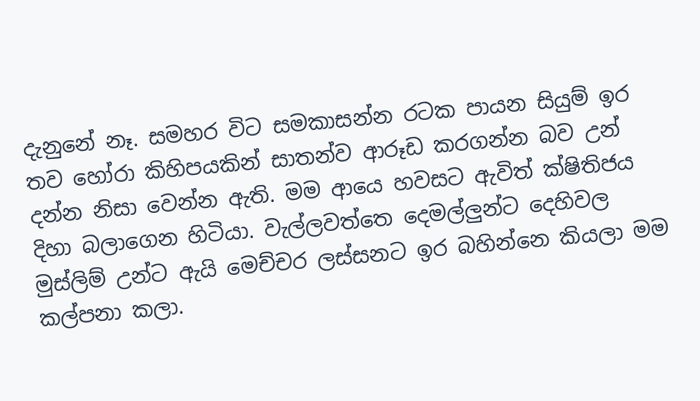දැනුනේ නෑ. සමහර විට සමකාසන්න රටක පායන සියුම් ඉර තව හෝරා කිහිපයකින් සාතන්ව ආරූඩ කරගන්න බව උන් දන්න නිසා වෙන්න ඇති. මම ආයෙ හවසට ඇවිත් ක්ෂිතිජය දිහා බලාගෙන හිටියා. වැල්ලවත්තෙ දෙමල්ලුන්ට දෙහිවල මුස්ලිම් උන්ට ඇයි මෙච්චර ලස්සනට ඉර බහින්නෙ කියලා මම කල්පනා කලා.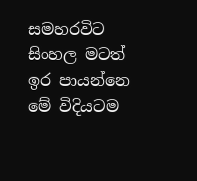සමහරවිට සිංහල මටත් ඉර පායන්නෙ මේ විදියටම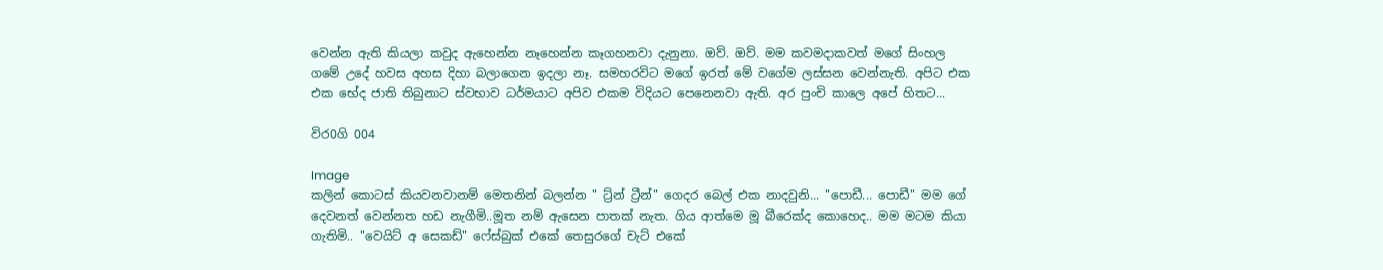වෙන්න ඇති කියලා කවුද ඇහෙන්න නෑහෙන්න කෑගහනවා දැනුනා. ඔව්. ඔව්. මම කවමදාකවත් මගේ සිංහල ගමේ උදේ හවස අහස දිහා බලාගෙන ඉදලා නෑ. සමහරවිට මගේ ඉරත් මේ වගේම ලස්සන වෙන්නැති. අපිට එක එක භේද ජාති තිබුනාට ස්වභාව ධර්මයාට අපිව එකම විදියට පෙනෙනවා ඇති. අර පුංචි කාලෙ අපේ හිතට...

විර0ගි 004

Image
කලින් කොටස් කියවනවානම් මෙතනින් බලන්න " ට්‍ර්න් ට්‍රීන්" ගෙදර බෙල් එක නාදවුනි... "පොඩී... පොඩී" මම ගේ දෙවනත් වෙන්නත හඩ නැගීමි..මූත නම් ඇසෙන පාතක් නැත. ගිය ආත්මෙ මූ බීරෙක්ද කොහෙද.. මම මටම කියා ගැතිමි.. "වෙයිට් අ සෙකඩ්" ෆේස්බුක් එකේ තෙසුරගේ චැට් එකේ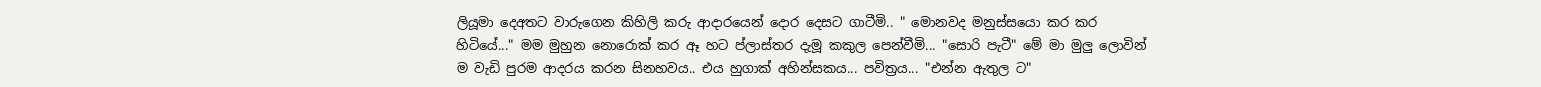ලියූමා දෙඅතට වාරුගෙන කිහිලි කරු ආදාරයෙන් දොර දෙසට ගාටීමි.. " මොනවද මනුස්සයො කර කර හිටියේ..." මම මුහුන නොරොක් කර ඈ හට ප්ලාස්තර දැමූ කකුල පෙන්වීමි... "සොරි පැටී" මේ මා මුලු ලොවින් ම වැඩි පුරම ආදරය කරන සිනහවය.. එය හුගාක් අහින්සකය... පවිත්‍රය... "එන්න ඇතුල ට"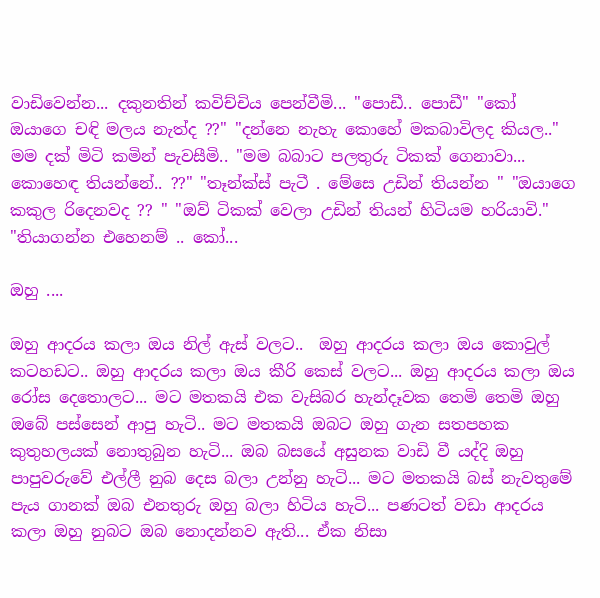වාඩිවෙන්න... දකුනතින් කවිච්චිය පෙන්වීමි... "පොඩී.. පොඩී" "කෝ ඔයාගෙ චඳි මලය නැත්ද ??" "දන්නෙ නැහැ කොහේ මකබාවිලද කියල.." මම දක් මිටි කමින් පැවසීමි.. "මම බබාට පලතුරු ටිකක් ගෙනාවා... කොහෙඳ තියන්නේ.. ??" "තෑන්ක්ස් පැටී . මේසෙ උඩින් තියන්න " "ඔයාගෙ කකුල රිදෙනවද ?? " "ඔව් ටිකක් වෙලා උඩින් තියන් හිටියම හරියාවි." "තියාගන්න එහෙනම් .. කෝ...

ඔහු ....

ඔහු ආදරය කලා ඔය නිල් ඇස් වලට..  ඔහු ආදරය කලා ඔය කොවුල් කටහඩට.. ඔහු ආදරය කලා ඔය කීරි කෙස් වලට... ඔහු ආදරය කලා ඔය රෝස දෙතොලට... මට මතකයි එක වැසිබර හැන්දෑවක තෙමි තෙමි ඔහු ඔබේ පස්සෙන් ආපු හැටි.. මට මතකයි ඔබට ඔහු ගැන සතපහක කුතුහලයක් නොතුබුන හැටි... ඔබ බසයේ අසුනක වාඩි වී යද්දි ඔහු පාපුවරුවේ එල්ලී නුබ දෙස බලා උන්නු හැටි... මට මතකයි බස් නැවතුමේ පැය ගානක් ඔබ එනතුරු ඔහු බලා හිටිය හැටි... පණටත් වඩා ආදරය කලා ඔහු නුබට ඔබ නොදන්නව ඇති... ඒක නිසා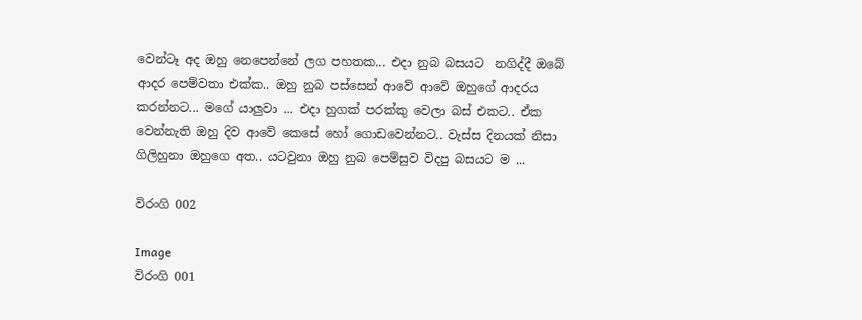වෙන්ටෑ අද ඔහු නෙපෙන්නේ ලග පහතක... එදා නුබ බසයට  නගිද්දී ඔබේ ආදර පෙම්වතා එක්ක.. ඔහු නුබ පස්සෙන් ආවේ ආවේ ඔහුගේ ආදරය කරන්නට... මගේ යාලුවා ... එදා හුගක් පරක්කු වෙලා බස් එකට.. ඒක වෙන්නැති ඔහු දිව ආවේ කෙසේ හෝ ගොඩවෙන්නට.. වැස්‍ස දිනයක් නිසා ගිලිහුනා ඔහුගෙ අත.. යටවුනා ඔහු නුබ පෙම්සුව විදපු බසයට ම ...

විරංගි 002

Image
විරංගි 001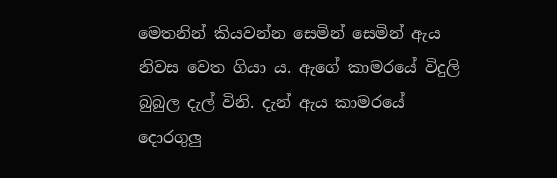මෙතනින් කියවන්න සෙමින් සෙමින් ඇය නිවස වෙත ගියා ය. ඇගේ කාමරයේ විදුලි බුබුල දැල් විනි. දැන් ඇය කාමරයේ දොරගුලු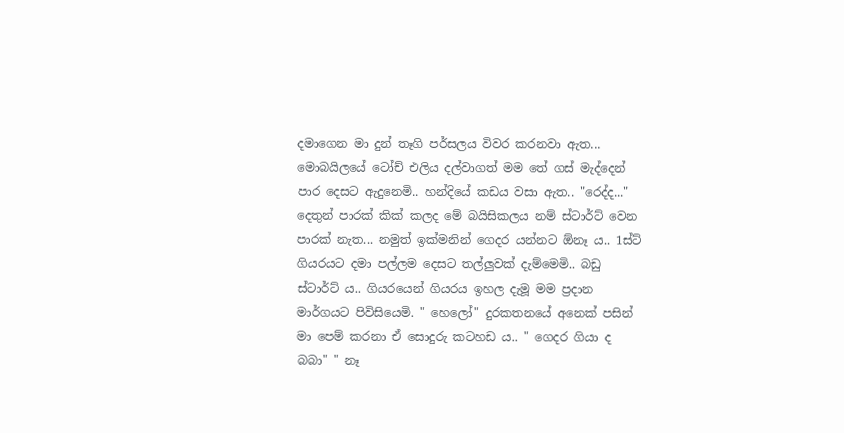දමාගෙන මා දුන් තෑගි පර්සලය විවර කරනවා ඇත... මොබයිලයේ ටෝච් එලිය දල්වාගත් මම තේ ගස් මැද්දෙන් පාර දෙසට ඇදුනෙමි.. හන්දියේ කඩය වසා ඇත.. "රෙද්ද..."  දෙතුන් පාරක් කික් කලද මේ බයිසිකලය නම් ස්ටාර්ට් වෙන පාරක් නැත... නමුත් ඉක්මනින් ගෙදර යන්නට ඕනෑ ය.. 1ස්ට් ගියරයට දමා පල්ලම දෙසට තල්ලුවක් දැම්මෙමි.. බඩු ස්ටාර්ට් ය.. ගියරයෙන් ගියරය ඉහල දැමූ මම ප්‍රදාන මාර්ගයට පිවිසියෙමි. " හෙලෝ" දුරකතනයේ අනෙක් පසින් මා පෙම් කරනා ඒ සොදුරු කටහඩ ය.. " ගෙදර ගියා ද බබා" " නෑ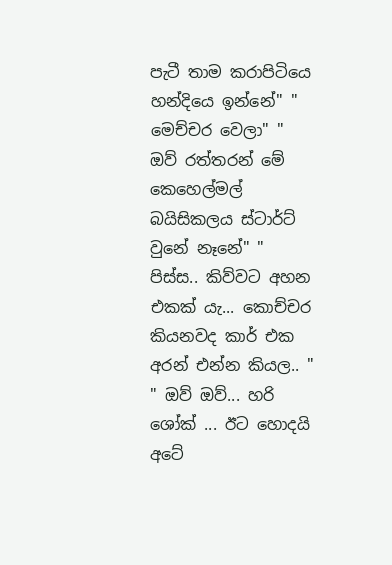පැටී තාම කරාපිටියෙ හන්දියෙ ඉන්නේ" " මෙච්චර වෙලා" " ඔව් රත්තරන් මේ කෙහෙල්මල් බයිසිකලය ස්ටාර්ට් වුනේ නෑනේ" " පිස්ස.. කිව්වට අහන එකක් යැ... කොච්චර කියනවද කාර් එක අරන් එන්න කියල.. " " ඔව් ඔව්... හරි ශෝක් ... ඊට හොදයි අටේ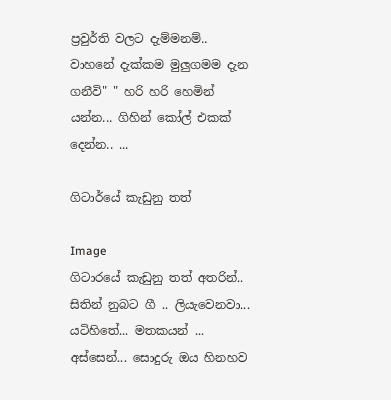ප්‍රවුර්ති වලට දැම්මනම්.. වාහනේ දැක්කම මුලුගමම දැන ගනීවි" " හරි හරි හෙමින් යන්න... ගිහින් කෝල් එකක් දෙන්න.. ...

ගිටාර්යේ කැඩුනු තත්

Image
ගිටාරයේ කැඩුනු තත් අතරින්.. සිතින් නුබට ගී .. ලියැවෙනවා... යටිහිතේ... මතකයන් ... අස්සෙන්... සොදුරු ඔය හිනහව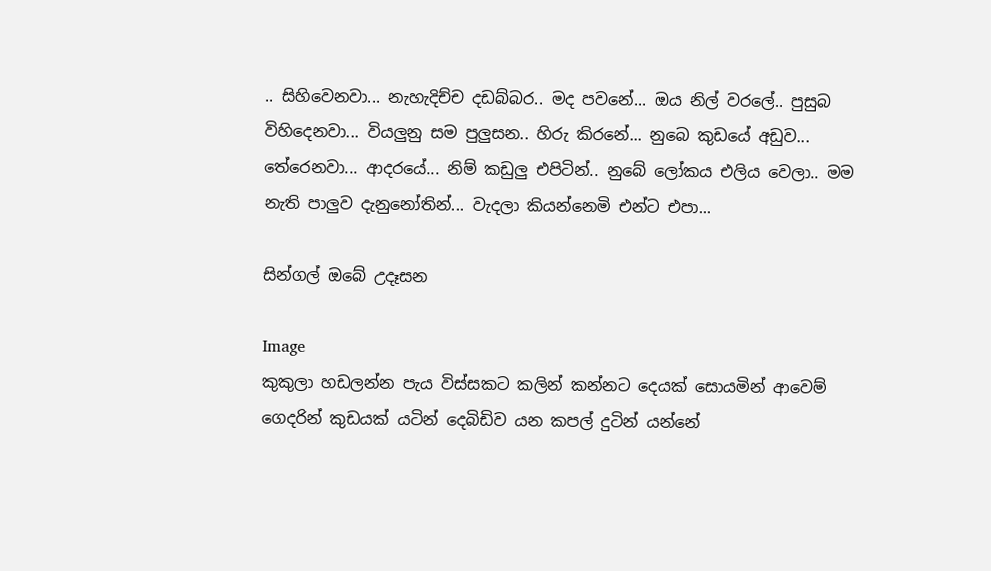.. සිහිවෙනවා... නැහැදිච්ච දඩබ්බර.. මද පවනේ... ඔය නිල් වරලේ.. පුසුබ විහිදෙනවා... වියලුනු සම පුලුසන.. හිරු කිරනේ... නුබෙ කුඩයේ අඩුව... තේරෙනවා... ආදරයේ... නිම් කඩුලු එපිටින්.. නුබේ ලෝකය එලිය වෙලා.. මම නැති පාලුව දැනුනෝතින්... වැදලා කියන්නෙමි එන්ට එපා...

සින්ගල් ඔබේ උදෑසන

Image
කුකුලා හඩලන්න පැය විස්සකට කලින් කන්නට දෙයක් සොයමින් ආවෙම් ගෙදරින් කුඩයක් යටින් දෙබිඩිව යන කපල් දුටින් යන්නේ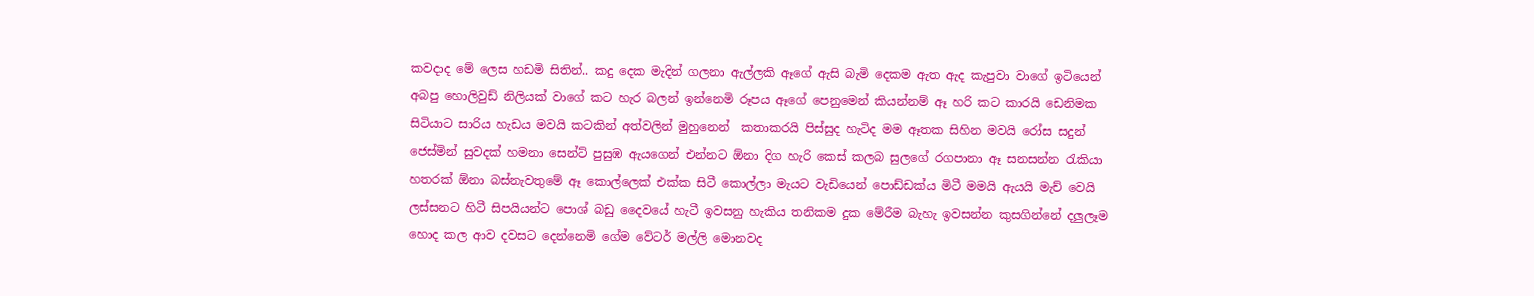කවදාද මේ ලෙස හඩමි සිතින්.. කදු දෙක මැදින් ගලනා ඇල්ලකි ඈගේ ඇසි බැමි දෙකම ඇත ඇද කැපුවා වාගේ ඉටියෙන් අබපු හොලිවුඩ් නිලියක් වාගේ කට හැර බලන් ඉන්නෙමි රූපය ඈගේ පෙනුමෙන් කියන්නම් ඈ හරි කට කාරයි ඩෙනිමක සිටියාට සාරිය හැඩය මවයි කටකින් අත්වලින් මුහුනෙන්  කතාකරයි පිස්සුද හැටිද මම ඈතක සිහින මවයි රෝස සදුන් ජෙස්මින් සුවදක් හමනා සෙන්ට් පුසුඹ ඇයගෙන් එන්නට ඕනා දිග හැරි කෙස් කලබ සුලගේ රගපානා ඈ සනසන්න රැකියා හතරක් ඕනා බස්නැවතුමේ ඈ කොල්ලෙක් එක්ක සිටී කොල්ලා මැයට වැඩියෙන් පොඩ්ඩක්ය මිටී මමයි ඇයයි මැච් වෙයි ලස්සනට හිටී සිපයියන්ට පොශ් බඩු දෛවයේ හැටී ඉවසනු හැකිය තනිකම දුක මේරීම බැහැ ඉවසන්න කුසගින්නේ දලුලෑම හොද කල ආව දවසට දෙන්නෙමි ගේම වේටර් මල්ලි මොනවද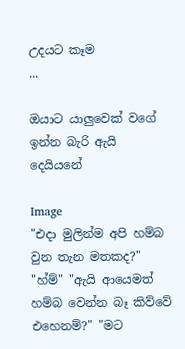උදයට කෑම                                                 ...

ඔයාට යාලුවෙක් වගේ ඉන්න බැරි ඇයි දෙයියනේ

Image
"එදා මුලින්ම අපි හම්බ වුන තැන මතකද?" "හ්ම්" "ඇයි ආයෙමත් හම්බ වෙන්න බෑ කිව්වේ එහෙනම්?" "මට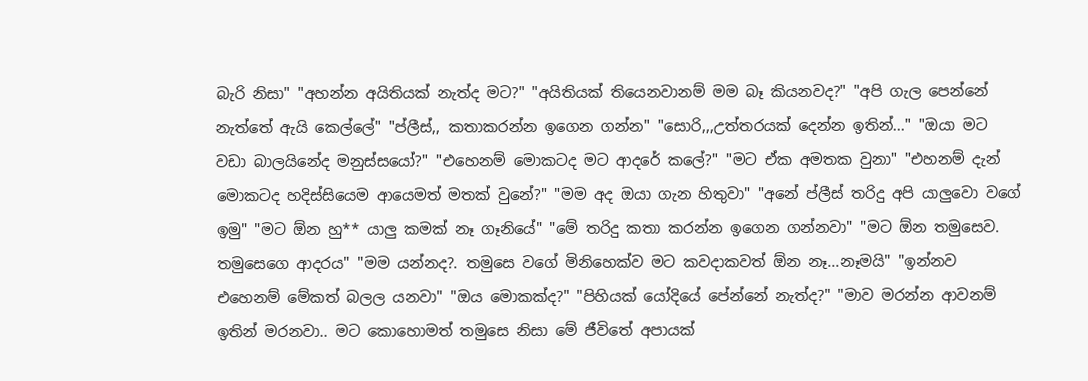බැරි නිසා" "අහන්න අයිතියක් නැත්ද මට?" "අයිතියක් තියෙනවානම් මම බෑ කියනවද?" "අපි ගැල පෙන්නේ නැත්තේ ඇයි කෙල්ලේ" "ප්ලීස්,, කතාකරන්න ඉගෙන ගන්න" "සොරි,,,උත්තරයක් දෙන්න ඉතින්..." "ඔයා මට වඩා බාලයිනේද මනුස්සයෝ?" "එහෙනම් මොකටද මට ආදරේ කලේ?" "මට ඒක අමතක වුනා" "එහනම් දැන් මොකටද හදිස්සියෙම ආයෙමත් මතක් වුනේ?" "මම අද ඔයා ගැන හිතුවා" "අනේ ප්ලීස් තරිදු අපි යාලුවො වගේ ඉමු" "මට ඕන හු** යාලු කමක් නෑ ගෑනියේ" "මේ තරිදු කතා කරන්න ඉගෙන ගන්නවා" "මට ඕන තමුසෙව. තමුසෙගෙ ආදරය" "මම යන්නද?. තමුසෙ වගේ මිනිහෙක්ව මට කවදාකවත් ඕන නෑ...නෑමයි" "ඉන්නව එහෙනම් මේකත් බලල යනවා" "ඔය මොකක්ද?" "පිහියක් යෝදියේ පේන්නේ නැත්ද?" "මාව මරන්න ආවනම් ඉතින් මරනවා.. මට කොහොමත් තමුසෙ නිසා මේ ජීවිතේ අපායක්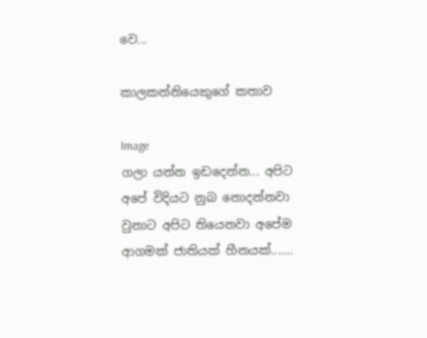වෙ...

කාලකන්නියෙකුගේ කතාව

Image
ගලා යන්න ඉඩදෙන්න... අපිට අපේ විදියට නුබ නොදන්නවා වුනාට අපිට තියෙනවා අපේම ආගමක් ජාතියක් හීනයක්.......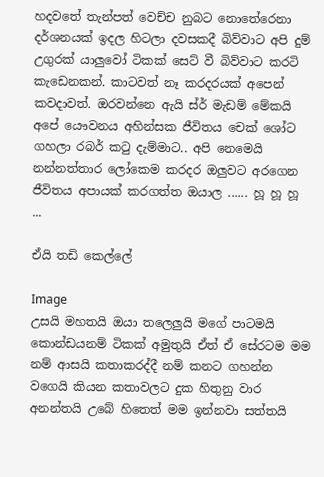හදවතේ තැන්පත් වෙච්ච නුබට නොතේරෙනා දර්ශනයක් ඉදල හිටලා දවසකදී බිව්වාට අපි දුම් උගුරක් යාලුවෝ ටිකක් සෙට් වී බිව්වාට කරටි කැඩෙනකන්. කාටවත් නෑ කරදරයක් අපෙන් කවදාවත්. ඔරවන්නෙ ඇයි ස්ර් මැඩම් මේකයි අපේ යෞවනය අහින්සක ජීවිතය චෙක් ශෝට ගහලා රබර් කටු දැම්මාට.. අපි නෙමෙයි නන්නත්තාර ලෝකෙම කරදර ඔලුවට අරගෙන ජීවිතය අපායක් කරගත්ත ඔයාල ...... හූ හූ හූ                                                                                           ...

ඒයි තඩි කෙල්ලේ

Image
උසයි මහතයි ඔයා තලෙලුයි මගේ පාටමයි කොන්ඩයනම් ටිකක් අමුතුයි ඒත් ඒ සේරටම මම නම් ආසයි කතාකරද්දී නම් කනට ගහන්න වගෙයි කියන කතාවලට දුක හිතුනු වාර අනන්තයි උබේ හිතෙත් මම ඉන්නවා සත්තයි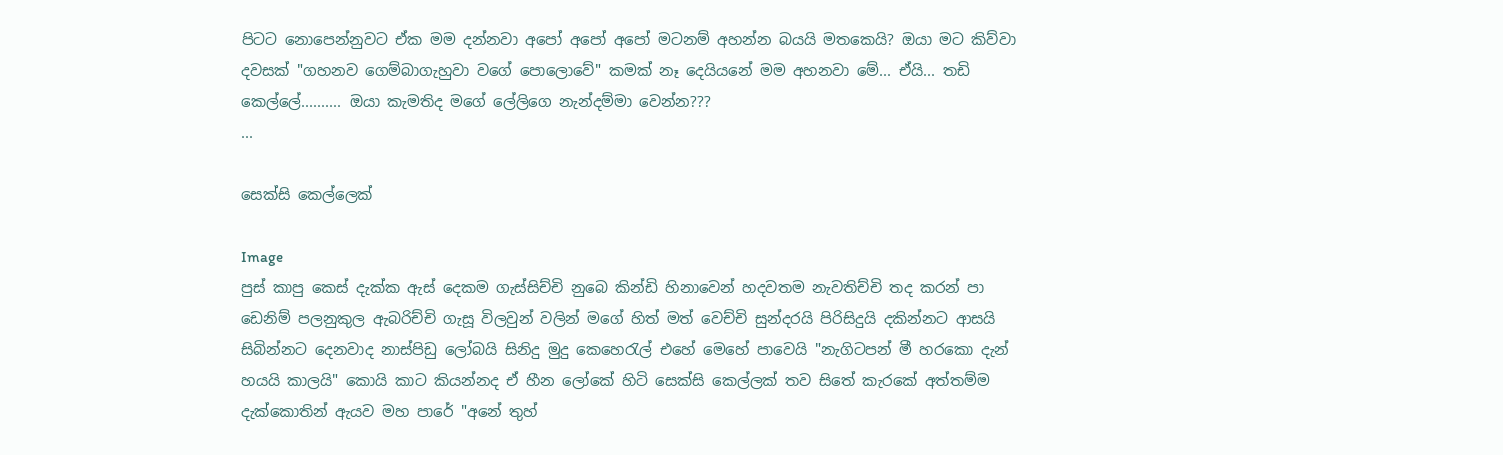පිටට නොපෙන්නුවට ඒක මම දන්නවා අපෝ අපෝ අපෝ මටනම් අහන්න බයයි මතකෙයි? ඔයා මට කිව්වා දවසක් "ගහනව ගෙම්බාගැහුවා වගේ පොලොවේ" කමක් නෑ දෙයියනේ මම අහනවා මේ... ඒයි... තඩි කෙල්ලේ.......... ඔයා කැමතිද මගේ ලේලිගෙ නැන්දම්මා වෙන්න???                                                                                      ...

සෙක්සි කෙල්ලෙක්

Image
පුස් කාපු කෙස් දැක්ක ඇස් දෙකම ගැස්සිච්චි නුබෙ කින්ඩි හිනාවෙන් හදවතම නැවතිච්චි තද කරන් පා ඩෙනිම් පලනුකුල ඇබරිච්චි ගැසූ විලවුන් වලින් මගේ හිත් මත් වෙච්චි සුන්දරයි පිරිසිදුයි දකින්නට ආසයි සිබින්නට දෙනවාද නාස්පිඩු ලෝබයි සිනිදු මුදු කෙහෙරැල් එහේ මෙහේ පාවෙයි "නැගිටපන් මී හරකො දැන් හයයි කාලයි" කොයි කාට කියන්නද ඒ හීන ලෝකේ හිටි සෙක්සි කෙල්ලක් තව සිතේ කැරකේ අත්තම්ම දැක්කොතින් ඇයව මහ පාරේ "අනේ තුහ්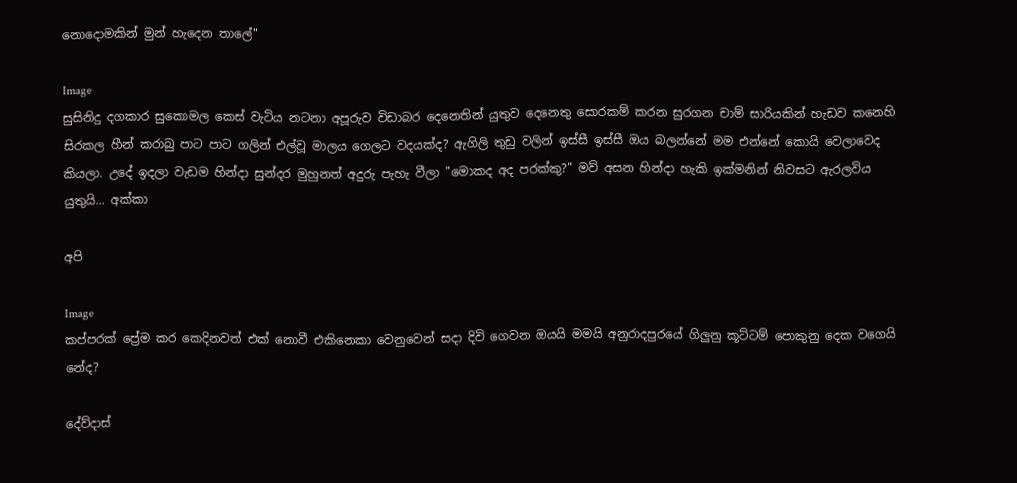නොදොමකින් මුන් හැදෙන තාලේ"

Image
සුසිනිදු දගකාර සුකොමල කෙස් වැටිය නටනා අපූරුව විඩාබර දෙනෙතින් යුතුව දෙනෙතු සොරකම් කරන සුරගන චාම් සාරියකින් හැඩව කනෙහි සිරකල හීන් කරාබු පාට පාට ගලින් එල්වූ මාලය ගෙලට වදයක්ද? ඇගිලි තුඩු වලින් ඉස්සී ඉස්සී ඔය බලන්නේ මම එන්නේ කොයි වෙලාවෙද කියලා. උදේ ඉදලා වැඩම හින්දා සුන්දර මුහුනත් අදුරු පැහැ වීලා "මොකද අද පරක්කු?" මව් අසන හින්දා හැකි ඉක්මනින් නිවසට ඇරලවිය යුතුයි... අක්කා

අපි

Image
කප්පරක් ප්‍රේම කර කෙදිනවත් එක් නොවී එකිනෙකා වෙනුවෙන් සදා දිවි ගෙවන ඔයයි මමයි අනුරාදපුරයේ ගිලුනු කූට්ටම් පොකුනු දෙක වගෙයි නේද?

දේව්දාස්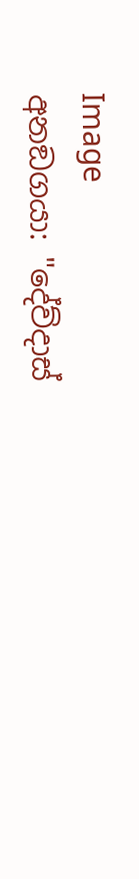Image
අනඞගයා: "දේව්දාස්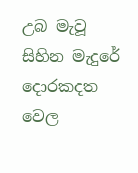උබ මැවූ සිහින මැදුරේ දොරකදත වෙල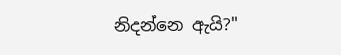නිදන්නෙ ඇයි?"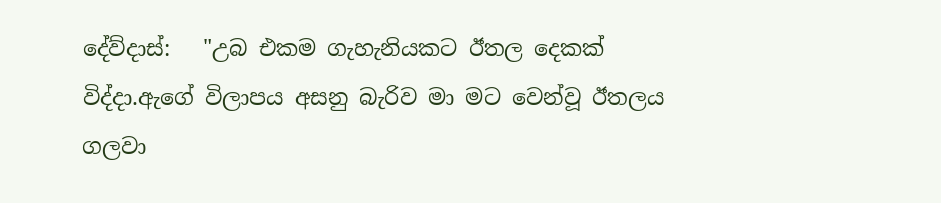දේව්දාස්:   "උබ එකම ගැහැනියකට ඊතල දෙකක් විද්දා.ඇගේ විලාපය අසනු බැරිව මා මට වෙන්වූ ඊතලය ගලවා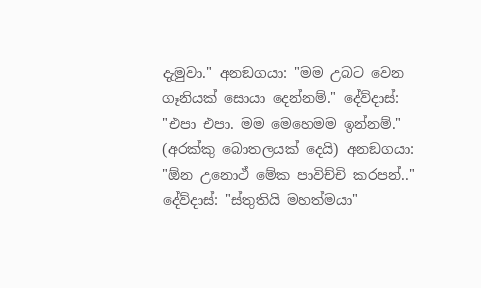දැමුවා." අනඞගයා: "මම උබට වෙන ගෑනියක් සොයා දෙන්නම්." දේව්දාස්:    "එපා එපා. මම මෙහෙමම ඉන්නම්." (අරක්කු බොතලයක් දෙයි) අනඞගයා: "ඕන උනොථ් මේක පාවිච්චි කරපන්.." දේව්දාස්: "ස්තුතියි මහත්මයා"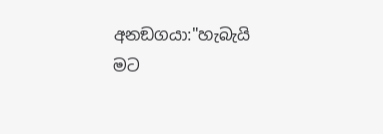අනඞගයා:"හැබැයි මට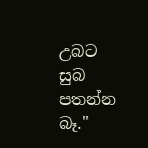උබට සුබ පතන්න බෑ."